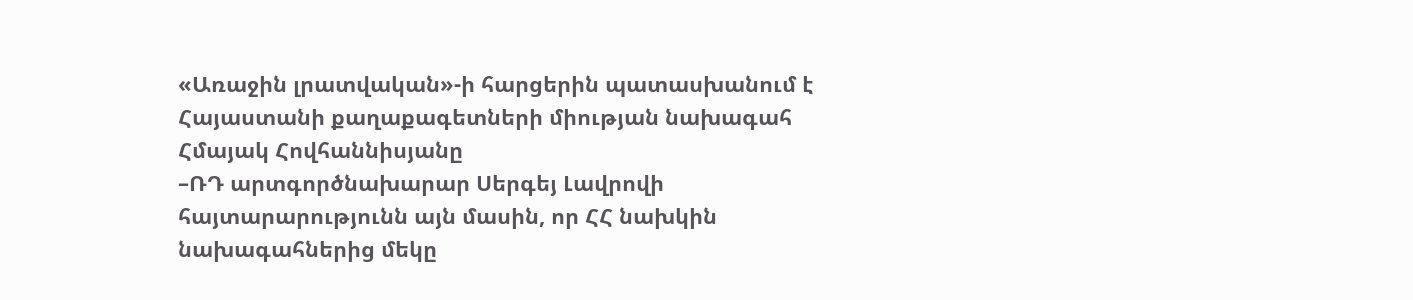«Առաջին լրատվական»-ի հարցերին պատասխանում է Հայաստանի քաղաքագետների միության նախագահ Հմայակ Հովհաննիսյանը
–ՌԴ արտգործնախարար Սերգեյ Լավրովի հայտարարությունն այն մասին, որ ՀՀ նախկին նախագահներից մեկը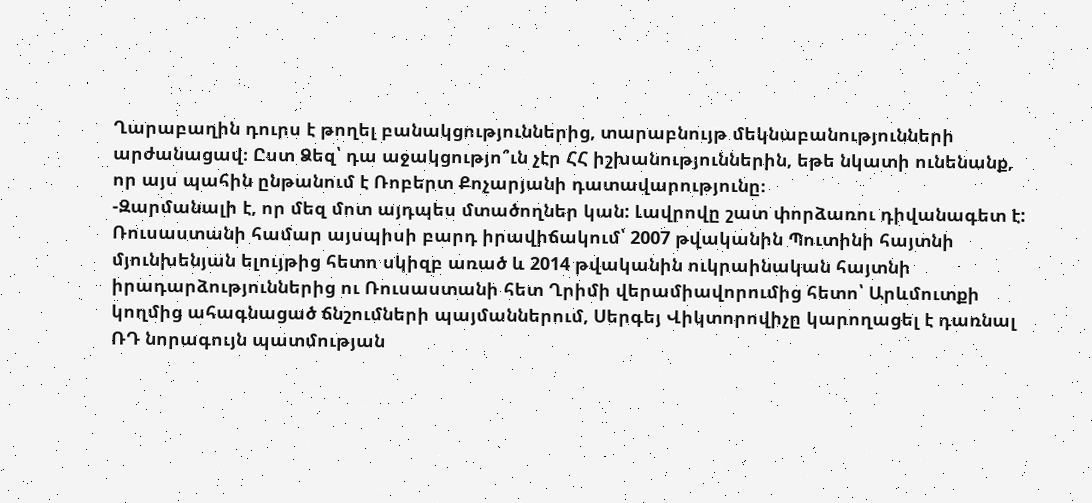Ղարաբաղին դուրս է թողել բանակցություններից, տարաբնույթ մեկնաբանությունների արժանացավ։ Ըստ Ձեզ՝ դա աջակցությո՞ւն չէր ՀՀ իշխանություններին, եթե նկատի ունենանք, որ այս պահին ընթանում է Ռոբերտ Քոչարյանի դատավարությունը։
-Զարմանալի է, որ մեզ մոտ այդպես մտածողներ կան: Լավրովը շատ փորձառու դիվանագետ է: Ռուսաստանի համար այսպիսի բարդ իրավիճակում՝ 2007 թվականին Պուտինի հայտնի մյունխենյան ելույթից հետո սկիզբ առած և 2014 թվականին ուկրաինական հայտնի իրադարձություններից ու Ռուսաստանի հետ Ղրիմի վերամիավորումից հետո՝ Արևմուտքի կողմից ահագնացած ճնշումների պայմաններում, Սերգեյ Վիկտորովիչը կարողացել է դառնալ ՌԴ նորագույն պատմության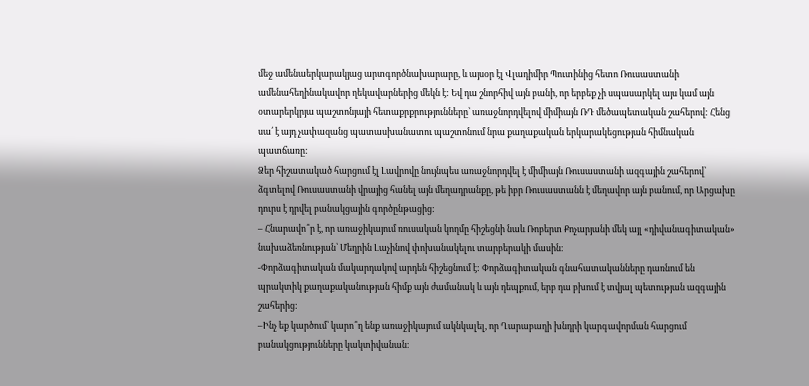մեջ ամենաերկարակյաց արտգործնախարարը, և այսօր էլ Վլադիմիր Պուտինից հետո Ռուսաստանի ամենահեղինակավոր ղեկավարներից մեկն է: Եվ դա շնորհիվ այն բանի, որ երբեք չի սպասարկել այս կամ այն օտարերկրյա պաշտոնյայի հետաքրքրությունները՝ առաջնորդվելով միմիայն ՌԴ մեծապետական շահերով: Հենց սա՛ է այդ չափազանց պատասխանատու պաշտոնում նրա քաղաքական երկարակեցության հիմնական պատճառը:
Ձեր հիշատակած հարցում էլ Լավրովը նույնպես առաջնորդվել է միմիայն Ռուսաստանի ազգային շահերով՝ ձգտելով Ռուսաստանի վրայից հանել այն մեղադրանքը, թե իբր Ռուսաստանն է մեղավոր այն բանում, որ Արցախը դուրս է դրվել բանակցային գործընթացից:
– Հնարավո՞ր է, որ առաջիկայում ռուսական կողմը հիշեցնի նաև Ռոբերտ Քոչարյանի մեկ այլ «դիվանագիտական» նախաձեռնության՝ Մեղրին Լաչինով փոխանակելու տարբերակի մասին։
-Փորձագիտական մակարդակով արդեն հիշեցնում է: Փորձագիտական գնահատականները դառնում են պրակտիկ քաղաքականության հիմք այն ժամանակ և այն դեպքում, երբ դա բխում է տվյալ պետության ազգային շահերից:
–Ինչ եք կարծում՝ կարո՞ղ ենք առաջիկայում ակնկալել, որ Ղարաբաղի խնդրի կարգավորման հարցում բանակցությունները կակտիվանան։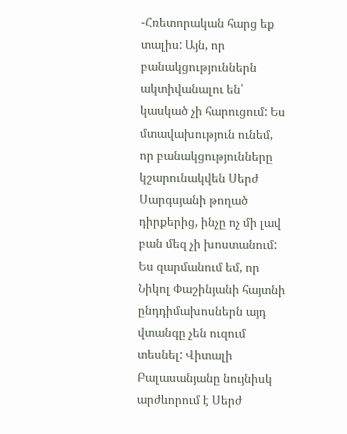-Հռետորական հարց եք տալիս: Այն, որ բանակցություններն ակտիվանալու են՝ կասկած չի հարուցում: Ես մտավախություն ունեմ, որ բանակցությունները կշարունակվեն Սերժ Սարգսյանի թողած դիրքերից, ինչը ոչ մի լավ բան մեզ չի խոստանում: Ես զարմանում եմ, որ Նիկոլ Փաշինյանի հայտնի ընդդիմախոսներն այդ վտանգը չեն ուզում տեսնել: Վիտալի Բալասանյանը նույնիսկ արժևորում է Սերժ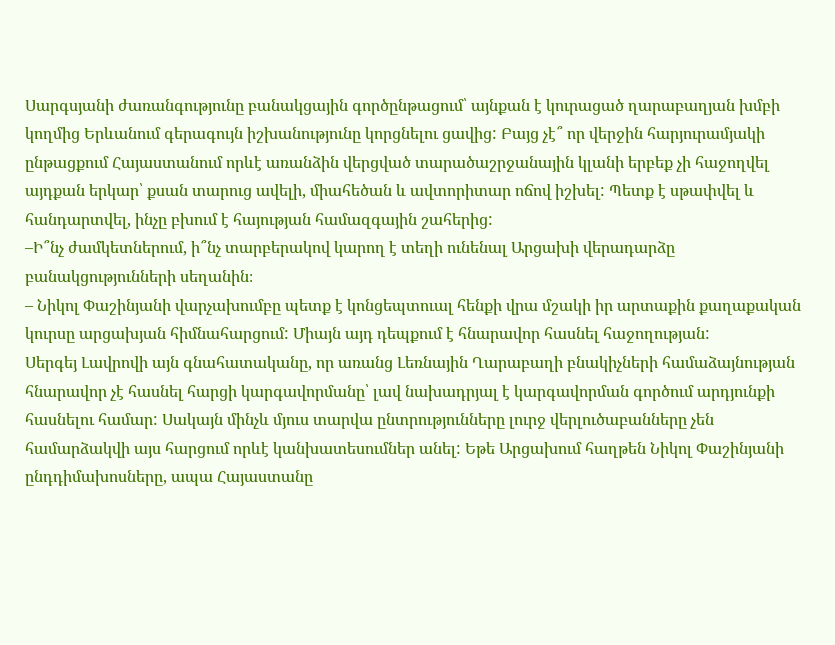Սարգսյանի ժառանգությունը բանակցային գործընթացում՝ այնքան է կուրացած ղարաբաղյան խմբի կողմից Երևանում գերագույն իշխանությունը կորցնելու ցավից: Բայց չէ՞ որ վերջին հարյուրամյակի ընթացքում Հայաստանում որևէ առանձին վերցված տարածաշրջանային կլանի երբեք չի հաջողվել այդքան երկար՝ քսան տարուց ավելի, միահեծան և ավտորիտար ոճով իշխել: Պետք է սթափվել և հանդարտվել, ինչը բխում է հայության համազգային շահերից:
–Ի՞նչ ժամկետներում, ի՞նչ տարբերակով կարող է տեղի ունենալ Արցախի վերադարձը բանակցությունների սեղանին։
– Նիկոլ Փաշինյանի վարչախումբը պետք է կոնցեպտուալ հենքի վրա մշակի իր արտաքին քաղաքական կուրսը արցախյան հիմնահարցում: Միայն այդ դեպքում է հնարավոր հասնել հաջողության:
Սերգեյ Լավրովի այն գնահատականը, որ առանց Լեռնային Ղարաբաղի բնակիչների համաձայնության հնարավոր չէ հասնել հարցի կարգավորմանը՝ լավ նախադրյալ է կարգավորման գործում արդյունքի հասնելու համար: Սակայն մինչև մյուս տարվա ընտրությունները լուրջ վերլուծաբանները չեն համարձակվի այս հարցում որևէ կանխատեսումներ անել: Եթե Արցախում հաղթեն Նիկոլ Փաշինյանի ընդդիմախոսները, ապա Հայաստանը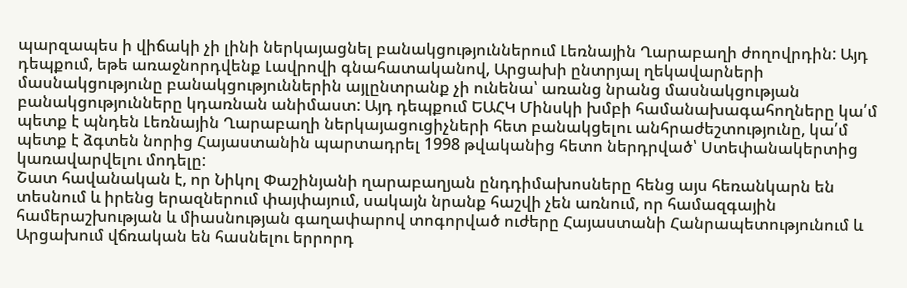պարզապես ի վիճակի չի լինի ներկայացնել բանակցություններում Լեռնային Ղարաբաղի ժողովրդին: Այդ դեպքում, եթե առաջնորդվենք Լավրովի գնահատականով, Արցախի ընտրյալ ղեկավարների մասնակցությունը բանակցություններին այլընտրանք չի ունենա՝ առանց նրանց մասնակցության բանակցությունները կդառնան անիմաստ: Այդ դեպքում ԵԱՀԿ Մինսկի խմբի համանախագահողները կա՛մ պետք է պնդեն Լեռնային Ղարաբաղի ներկայացուցիչների հետ բանակցելու անհրաժեշտությունը, կա՛մ պետք է ձգտեն նորից Հայաստանին պարտադրել 1998 թվականից հետո ներդրված՝ Ստեփանակերտից կառավարվելու մոդելը:
Շատ հավանական է, որ Նիկոլ Փաշինյանի ղարաբաղյան ընդդիմախոսները հենց այս հեռանկարն են տեսնում և իրենց երազներում փայփայում, սակայն նրանք հաշվի չեն առնում, որ համազգային համերաշխության և միասնության գաղափարով տոգորված ուժերը Հայաստանի Հանրապետությունում և Արցախում վճռական են հասնելու երրորդ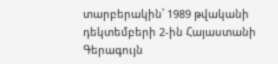տարբերակին՝ 1989 թվականի դեկտեմբերի 2-ին Հայաստանի Գերագույն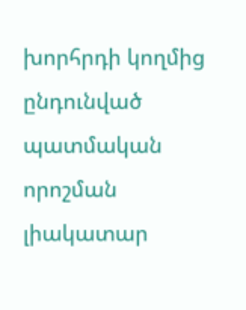խորհրդի կողմից ընդունված պատմական որոշման լիակատար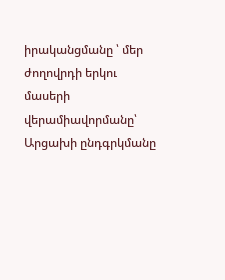իրականցմանը ՝ մեր ժողովրդի երկու մասերի վերամիավորմանը՝ Արցախի ընդգրկմանը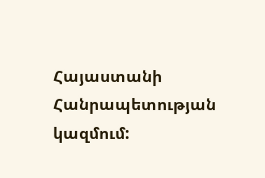Հայաստանի Հանրապետության կազմում: